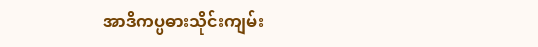အာဒိကပ္ပဓားသိုင်းကျမ်း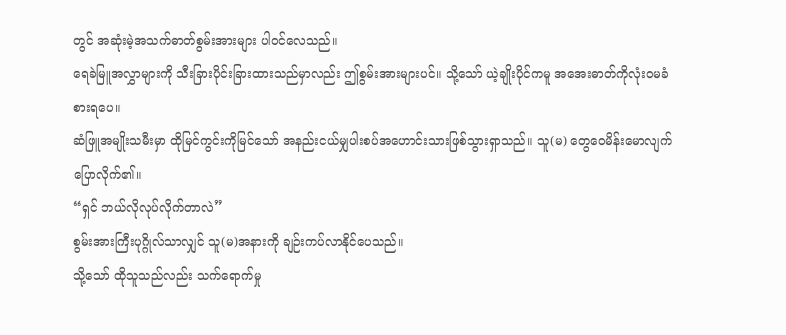တွင် အဆုံးမဲ့အသက်ဓာတ်စွမ်းအားများ ပါဝင်လေသည်။
ရေခဲမြူအလွှာများကို သီးခြားပိုင်းခြားထားသည်မှာလည်း ဤစွမ်းအားများပင်။ သို့သော် ယဲ့ချိုးပိုင်ကမူ အအေးဓာတ်ကိုလုံးဝမခံစားရပေ။
ဆံဖြူအမျိုးသမီးမှာ ထိုမြင်ကွင်းကိုမြင်သော် အနည်းငယ်မျှပါးစပ်အဟောင်းသားဖြစ်သွားရှာသည်။ သူ(မ) တွေဝေမိန်းမောလျက်ပြောလိုက်၏။
“ရှင် ဘယ်လိုလုပ်လိုက်တာလဲ”
စွမ်းအားကြီးပုဂ္ဂိုလ်သာလျှင် သူ(မ)အနားကို ချဉ်းကပ်လာနိုင်ပေသည်။
သို့သော် ထိုသူသည်လည်း သက်ရောက်မှု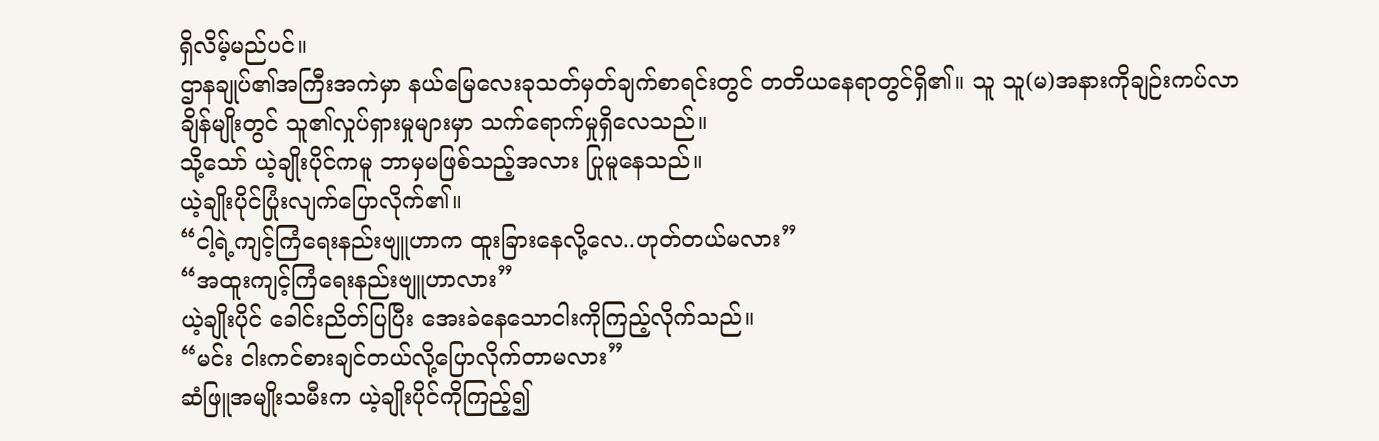ရှိလိမ့်မည်ပင်။
ဌာနချုပ်၏အကြီးအကဲမှာ နယ်မြေလေးခုသတ်မှတ်ချက်စာရင်းတွင် တတိယနေရာတွင်ရှိ၏။ သူ သူ(မ)အနားကိုချဉ်းကပ်လာချိန်မျိုးတွင် သူ၏လှုပ်ရှားမှုများမှာ သက်ရောက်မှုရှိလေသည်။
သို့သော် ယဲ့ချိုးပိုင်ကမူ ဘာမှမဖြစ်သည့်အလား ပြုမူနေသည်။
ယဲ့ချိုးပိုင်ပြုံးလျက်ပြောလိုက်၏။
“ငါ့ရဲ့ကျင့်ကြံရေးနည်းဗျူဟာက ထူးခြားနေလို့လေ..ဟုတ်တယ်မလား”
“အထူးကျင့်ကြံရေးနည်းဗျူဟာလား”
ယဲ့ချိုးပိုင် ခေါင်းညိတ်ပြပြီး အေးခဲနေသောငါးကိုကြည့်လိုက်သည်။
“မင်း ငါးကင်စားချင်တယ်လို့ပြောလိုက်တာမလား”
ဆံဖြူအမျိုးသမီးက ယဲ့ချိုးပိုင်ကိုကြည့်၍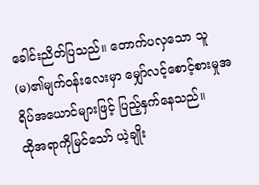ခေါင်းညိတ်ပြသည်။ တောက်ပလှသော သူ(မ)၏မျက်ဝန်းလေးမှာ မျှော်လင့်စောင့်စားမှုအရိပ်အယောင်များဖြင့် ပြည့်နှက်နေသည်။
ထိုအရာကိုမြင်သော် ယဲ့ချိုး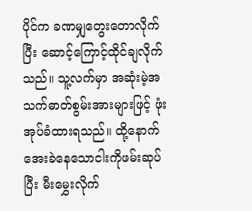ပိုင်က ခဏမျှတွေးတောလိုက်ပြီး ဆောင့်ကြောင့်ထိုင်ချလိုက်သည်။ သူ့လက်မှာ အဆုံးမဲ့အသက်ဓာတ်စွမ်းအားများဖြင့် ဖုံးအုပ်ခံထားရသည်။ ထို့နောက် အေးခဲနေသောငါးကိုဖမ်းဆုပ်ပြီး မီးမွှေးလိုက်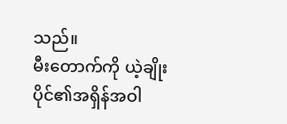သည်။
မီးတောက်ကို ယဲ့ချိုးပိုင်၏အရှိန်အဝါ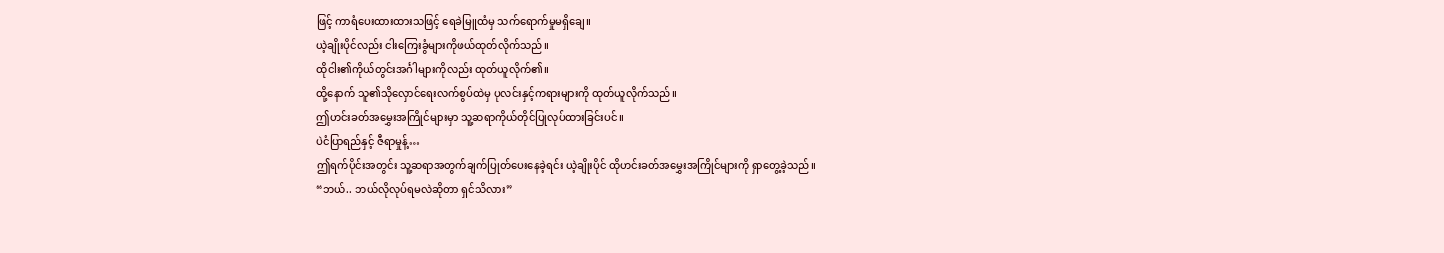ဖြင့် ကာရံပေးထားထားသဖြင့် ရေခဲမြူထံမှ သက်ရောက်မှုမရှိချေ။
ယဲ့ချိုးပိုင်လည်း ငါးကြေးခွံများကိုဖယ်ထုတ်လိုက်သည်။
ထိုငါး၏ကိုယ်တွင်းအင်္ဂါများကိုလည်း ထုတ်ယူလိုက်၏။
ထို့နောက် သူ၏သိုလှောင်ရေးလက်စွပ်ထဲမှ ပုလင်းနှင့်ကရားများကို ထုတ်ယူလိုက်သည်။
ဤဟင်းခတ်အမွှေးအကြိုင်များမှာ သူ့ဆရာကိုယ်တိုင်ပြုလုပ်ထားခြင်းပင်။
ပဲငံပြာရည်နှင့် ဇီရာမှုန့်…
ဤရက်ပိုင်းအတွင်း သူ့ဆရာအတွက်ချက်ပြုတ်ပေးနေခဲ့ရင်း ယဲ့ချိုးပိုင် ထိုဟင်းခတ်အမွှေးအကြိုင်များကို ရှာတွေ့ခဲ့သည်။
“ဘယ်.. ဘယ်လိုလုပ်ရမလဲဆိုတာ ရှင်သိလား”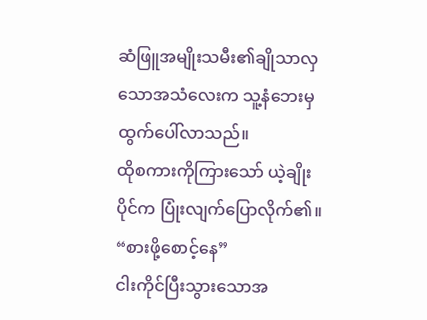ဆံဖြူအမျိုးသမီး၏ချိုသာလှသောအသံလေးက သူ့နံဘေးမှထွက်ပေါ်လာသည်။
ထိုစကားကိုကြားသော် ယဲ့ချိုးပိုင်က ပြုံးလျက်ပြောလိုက်၏။
“စားဖို့စောင့်နေ”
ငါးကိုင်ပြီးသွားသောအ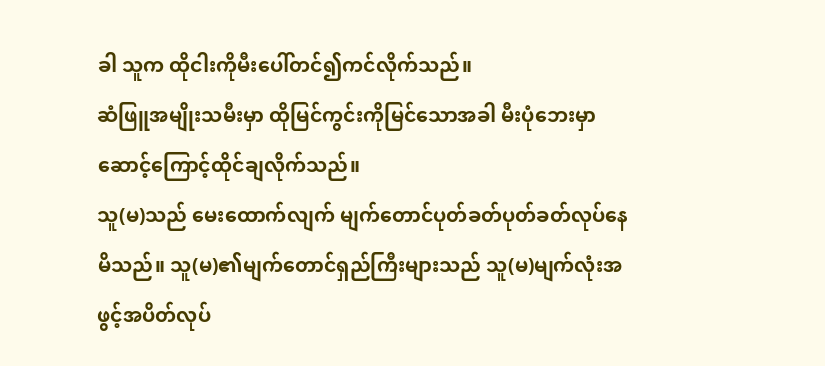ခါ သူက ထိုငါးကိုမီးပေါ်တင်၍ကင်လိုက်သည်။
ဆံဖြူအမျိုးသမီးမှာ ထိုမြင်ကွင်းကိုမြင်သောအခါ မီးပုံဘေးမှာ ဆောင့်ကြောင့်ထိုင်ချလိုက်သည်။
သူ(မ)သည် မေးထောက်လျက် မျက်တောင်ပုတ်ခတ်ပုတ်ခတ်လုပ်နေမိသည်။ သူ(မ)၏မျက်တောင်ရှည်ကြီးများသည် သူ(မ)မျက်လုံးအဖွင့်အပိတ်လုပ်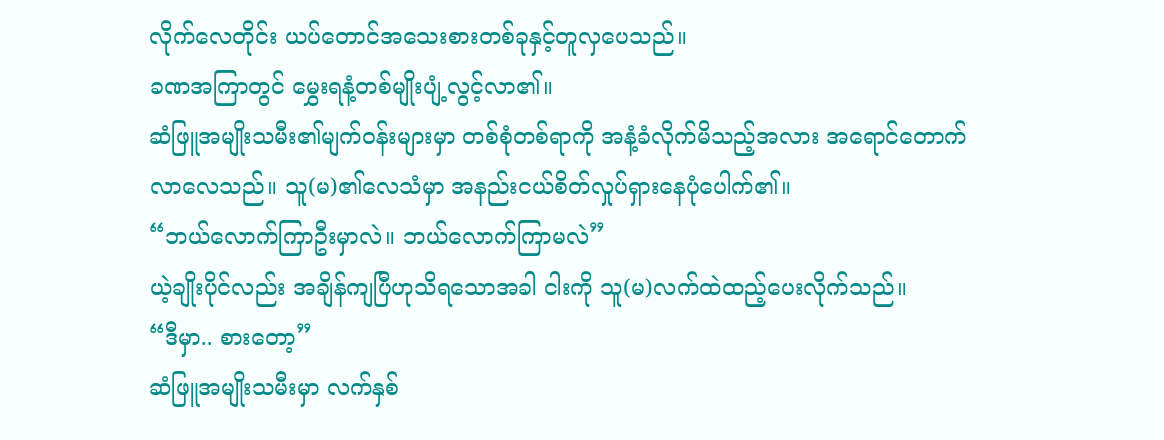လိုက်လေတိုင်း ယပ်တောင်အသေးစားတစ်ခုနှင့်တူလှပေသည်။
ခဏအကြာတွင် မွှေးရနံ့တစ်မျိုးပျံ့လွင့်လာ၏။
ဆံဖြူအမျိုးသမီး၏မျက်ဝန်းများမှာ တစ်စုံတစ်ရာကို အနံ့ခံလိုက်မိသည့်အလား အရောင်တောက်လာလေသည်။ သူ(မ)၏လေသံမှာ အနည်းငယ်စိတ်လှုပ်ရှားနေပုံပေါက်၏။
“ဘယ်လောက်ကြာဦးမှာလဲ။ ဘယ်လောက်ကြာမလဲ”
ယဲ့ချိုးပိုင်လည်း အချိန်ကျပြီဟုသိရသောအခါ ငါးကို သူ(မ)လက်ထဲထည့်ပေးလိုက်သည်။
“ဒီမှာ.. စားတော့”
ဆံဖြူအမျိုးသမီးမှာ လက်နှစ်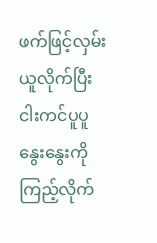ဖက်ဖြင့်လှမ်းယူလိုက်ပြီး ငါးကင်ပူပူနွေးနွေးကိုကြည့်လိုက်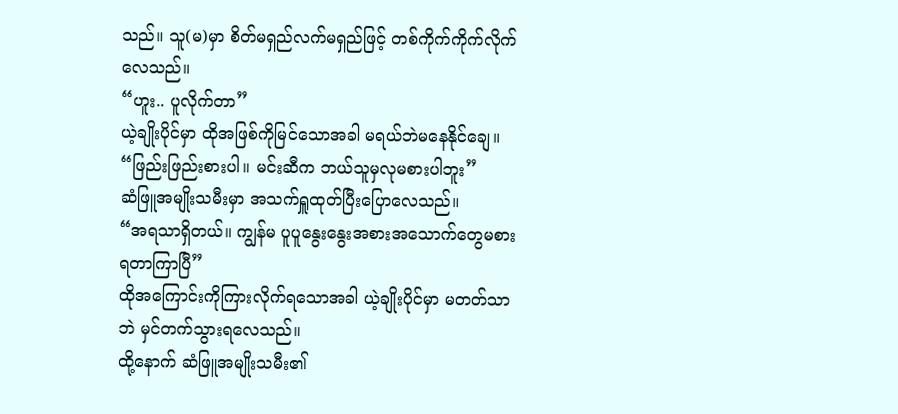သည်။ သူ(မ)မှာ စိတ်မရှည်လက်မရှည်ဖြင့် တစ်ကိုက်ကိုက်လိုက်လေသည်။
“ဟူး.. ပူလိုက်တာ”
ယဲ့ချိုးပိုင်မှာ ထိုအဖြစ်ကိုမြင်သောအခါ မရယ်ဘဲမနေနိုင်ချေ။
“ဖြည်းဖြည်းစားပါ။ မင်းဆီက ဘယ်သူမှလုမစားပါဘူး”
ဆံဖြူအမျိုးသမီးမှာ အသက်ရှူထုတ်ပြီးပြောလေသည်။
“အရသာရှိတယ်။ ကျွန်မ ပူပူနွေးနွေးအစားအသောက်တွေမစားရတာကြာပြီ”
ထိုအကြောင်းကိုကြားလိုက်ရသောအခါ ယဲ့ချိုးပိုင်မှာ မတတ်သာဘဲ မှင်တက်သွားရလေသည်။
ထို့နောက် ဆံဖြူအမျိုးသမီး၏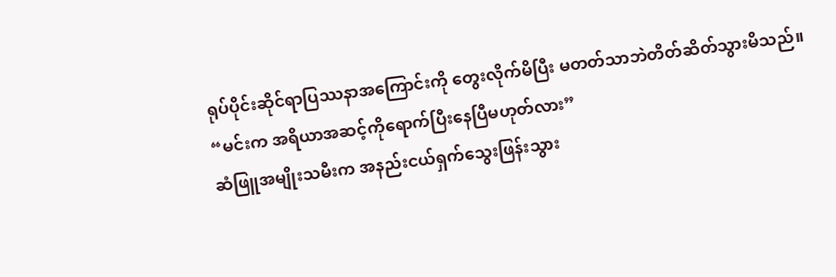ရုပ်ပိုင်းဆိုင်ရာပြဿနာအကြောင်းကို တွေးလိုက်မိပြီး မတတ်သာဘဲတိတ်ဆိတ်သွားမိသည်။
“မင်းက အရိယာအဆင့်ကိုရောက်ပြီးနေပြီမဟုတ်လား”
ဆံဖြူအမျိုးသမီးက အနည်းငယ်ရှက်သွေးဖြန်းသွား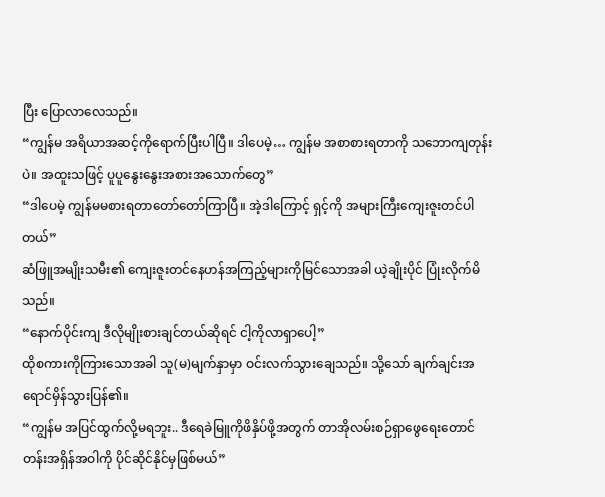ပြီး ပြောလာလေသည်။
“ကျွန်မ အရိယာအဆင့်ကိုရောက်ပြီးပါပြီ။ ဒါပေမဲ့… ကျွန်မ အစာစားရတာကို သဘောကျတုန်းပဲ။ အထူးသဖြင့် ပူပူနွေးနွေးအစားအသောက်တွေ”
“ဒါပေမဲ့ ကျွန်မမစားရတာတော်တော်ကြာပြီ။ အဲ့ဒါကြောင့် ရှင့်ကို အများကြီးကျေးဇူးတင်ပါတယ်”
ဆံဖြူအမျိုးသမီး၏ ကျေးဇူးတင်နေဟန်အကြည့်များကိုမြင်သောအခါ ယဲ့ချိုးပိုင် ပြုံးလိုက်မိသည်။
“နောက်ပိုင်းကျ ဒီလိုမျိုးစားချင်တယ်ဆိုရင် ငါ့ကိုလာရှာပေါ့”
ထိုစကားကိုကြားသောအခါ သူ(မ)မျက်နှာမှာ ဝင်းလက်သွားချေသည်။ သို့သော် ချက်ချင်းအရောင်မှိန်သွားပြန်၏။
“ကျွန်မ အပြင်ထွက်လို့မရဘူး.. ဒီရေခဲမြူကိုဖိနှိပ်ဖို့အတွက် တာအိုလမ်းစဉ်ရှာဖွေရေးတောင်တန်းအရှိန်အဝါကို ပိုင်ဆိုင်နိုင်မှဖြစ်မယ်”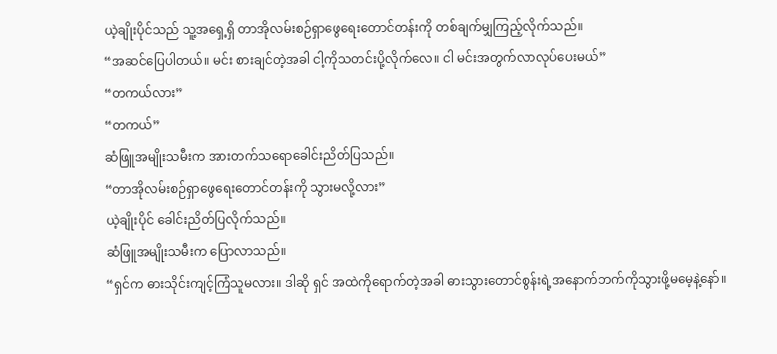ယဲ့ချိုးပိုင်သည် သူ့အရှေ့ရှိ တာအိုလမ်းစဉ်ရှာဖွေရေးတောင်တန်းကို တစ်ချက်မျှကြည့်လိုက်သည်။
“အဆင်ပြေပါတယ်။ မင်း စားချင်တဲ့အခါ ငါ့ကိုသတင်းပို့လိုက်လေ။ ငါ မင်းအတွက်လာလုပ်ပေးမယ်”
“တကယ်လား”
“တကယ်”
ဆံဖြူအမျိုးသမီးက အားတက်သရောခေါင်းညိတ်ပြသည်။
“တာအိုလမ်းစဉ်ရှာဖွေရေးတောင်တန်းကို သွားမလို့လား”
ယဲ့ချိုးပိုင် ခေါင်းညိတ်ပြလိုက်သည်။
ဆံဖြူအမျိုးသမီးက ပြောလာသည်။
“ရှင်က ဓားသိုင်းကျင့်ကြံသူမလား။ ဒါဆို ရှင် အထဲကိုရောက်တဲ့အခါ ဓားသွားတောင်စွန်းရဲ့အနောက်ဘက်ကိုသွားဖို့မမေ့နဲ့နော်။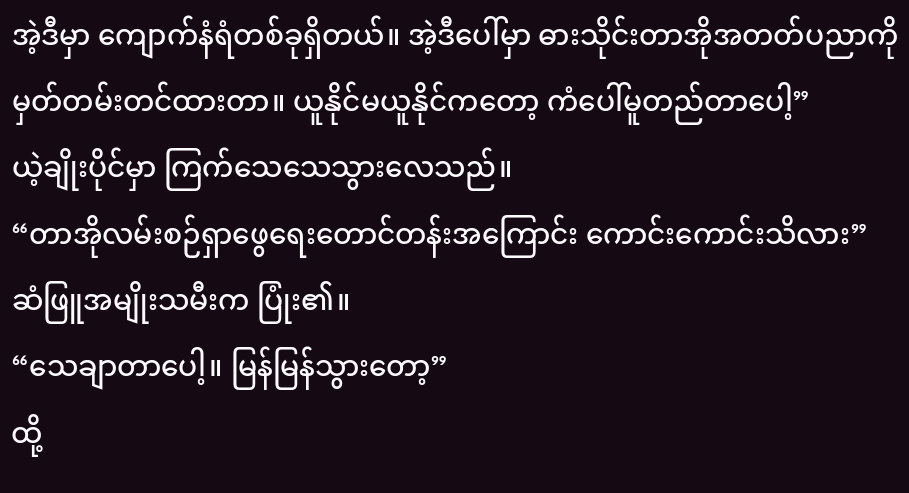အဲ့ဒီမှာ ကျောက်နံရံတစ်ခုရှိတယ်။ အဲ့ဒီပေါ်မှာ ဓားသိုင်းတာအိုအတတ်ပညာကို မှတ်တမ်းတင်ထားတာ။ ယူနိုင်မယူနိုင်ကတော့ ကံပေါ်မူတည်တာပေါ့”
ယဲ့ချိုးပိုင်မှာ ကြက်သေသေသွားလေသည်။
“တာအိုလမ်းစဉ်ရှာဖွေရေးတောင်တန်းအကြောင်း ကောင်းကောင်းသိလား”
ဆံဖြူအမျိုးသမီးက ပြုံး၏။
“သေချာတာပေါ့။ မြန်မြန်သွားတော့”
ထို့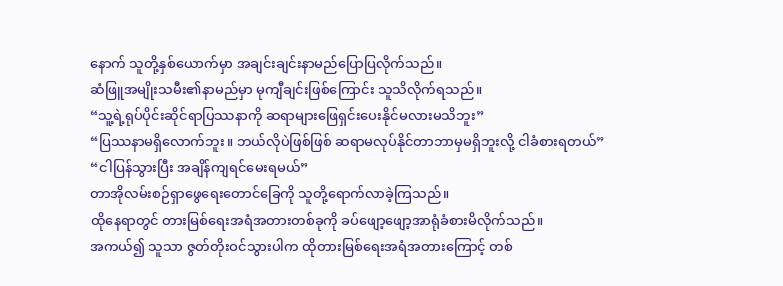နောက် သူတို့နှစ်ယောက်မှာ အချင်းချင်းနာမည်ပြောပြလိုက်သည်။
ဆံဖြူအမျိုးသမီး၏နာမည်မှာ မုကျီချင်းဖြစ်ကြောင်း သူသိလိုက်ရသည်။
“သူ့ရဲ့ရုပ်ပိုင်းဆိုင်ရာပြဿနာကို ဆရာများဖြေရှင်းပေးနိုင်မလားမသိဘူး”
“ပြဿနာမရှိလောက်ဘူး။ ဘယ်လိုပဲဖြစ်ဖြစ် ဆရာမလုပ်နိုင်တာဘာမှမရှိဘူးလို့ ငါခံစားရတယ်”
“ငါပြန်သွားပြီး အချိန်ကျရင်မေးရမယ်”
တာအိုလမ်းစဉ်ရှာဖွေရေးတောင်ခြေကို သူတို့ရောက်လာခဲ့ကြသည်။
ထိုနေရာတွင် တားမြစ်ရေးအရံအတားတစ်ခုကို ခပ်ဖျော့ဖျော့အာရုံခံစားမိလိုက်သည်။
အကယ်၍ သူသာ ဇွတ်တိုးဝင်သွားပါက ထိုတားမြစ်ရေးအရံအတားကြောင့် တစ်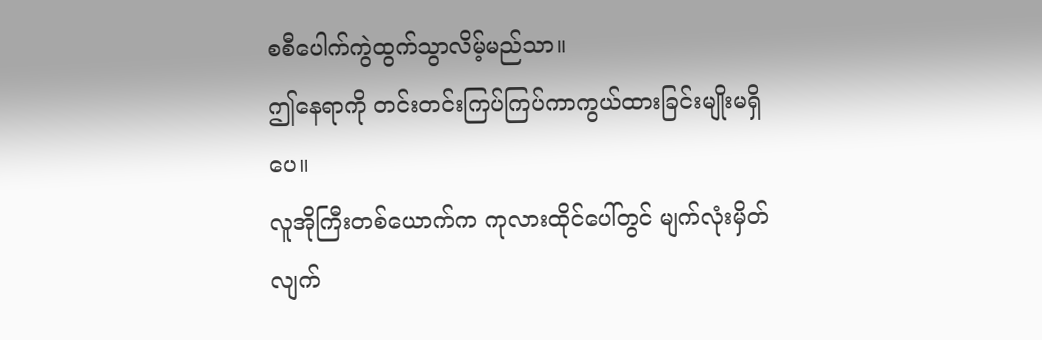စစီပေါက်ကွဲထွက်သွာလိမ့်မည်သာ။
ဤနေရာကို တင်းတင်းကြပ်ကြပ်ကာကွယ်ထားခြင်းမျိုးမရှိပေ။
လူအိုကြီးတစ်ယောက်က ကုလားထိုင်ပေါ်တွင် မျက်လုံးမှိတ်လျက်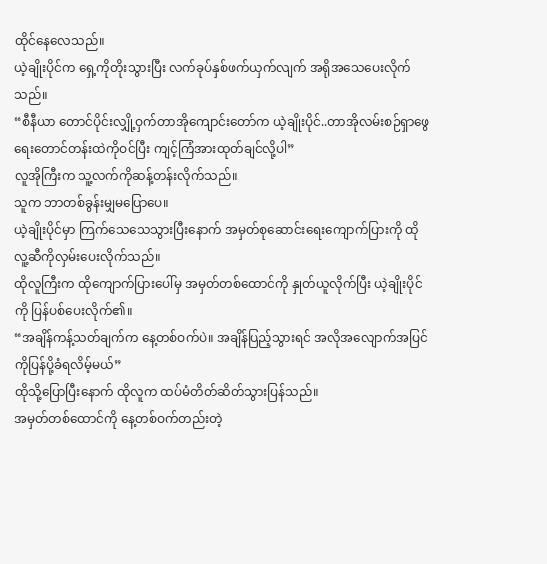ထိုင်နေလေသည်။
ယဲ့ချိုးပိုင်က ရှေ့ကိုတိုးသွားပြီး လက်ခုပ်နှစ်ဖက်ယှက်လျက် အရိုအသေပေးလိုက်သည်။
“စီနီယာ တောင်ပိုင်းလျှို့ဝှက်တာအိုကျောင်းတော်က ယဲ့ချိုးပိုင်..တာအိုလမ်းစဉ်ရှာဖွေရေးတောင်တန်းထဲကိုဝင်ပြီး ကျင့်ကြံအားထုတ်ချင်လို့ပါ”
လူအိုကြီးက သူ့လက်ကိုဆန့်တန်းလိုက်သည်။
သူက ဘာတစ်ခွန်းမျှမပြောပေ။
ယဲ့ချိုးပိုင်မှာ ကြက်သေသေသွားပြီးနောက် အမှတ်စုဆောင်းရေးကျောက်ပြားကို ထိုလူ့ဆီကိုလှမ်းပေးလိုက်သည်။
ထိုလူကြီးက ထိုကျောက်ပြားပေါ်မှ အမှတ်တစ်ထောင်ကို နှုတ်ယူလိုက်ပြီး ယဲ့ချိုးပိုင်ကို ပြန်ပစ်ပေးလိုက်၏။
“အချိန်ကန့်သတ်ချက်က နေ့တစ်ဝက်ပဲ။ အချိန်ပြည့်သွားရင် အလိုအလျောက်အပြင်ကိုပြန်ပို့ခံရလိမ့်မယ်”
ထိုသို့ပြောပြီးနောက် ထိုလူက ထပ်မံတိတ်ဆိတ်သွားပြန်သည်။
အမှတ်တစ်ထောင်ကို နေ့တစ်ဝက်တည်းတဲ့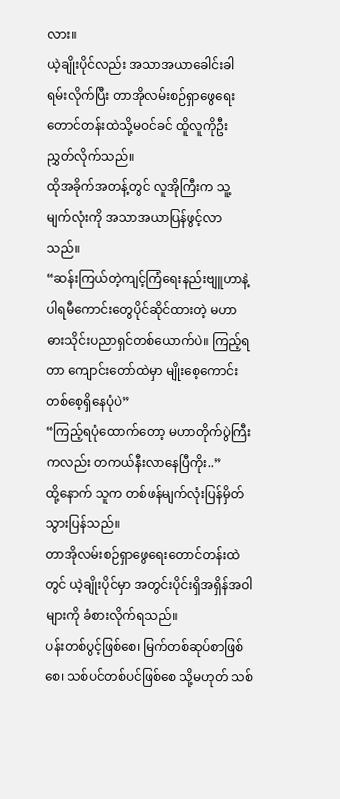လား။
ယဲ့ချိုးပိုင်လည်း အသာအယာခေါင်းခါရမ်းလိုက်ပြီး တာအိုလမ်းစဉ်ရှာဖွေရေးတောင်တန်းထဲသို့မဝင်ခင် ထိူလူကိုဦးညွှတ်လိုက်သည်။
ထိုအခိုက်အတန့်တွင် လူအိုကြီးက သူ့မျက်လုံးကို အသာအယာပြန်ဖွင့်လာသည်။
“ဆန်းကြယ်တဲ့ကျင့်ကြံရေးနည်းဗျူဟာနဲ့ ပါရမီကောင်းတွေပိုင်ဆိုင်ထားတဲ့ မဟာဓားသိုင်းပညာရှင်တစ်ယောက်ပဲ။ ကြည့်ရတာ ကျောင်းတော်ထဲမှာ မျိုးစေ့ကောင်းတစ်စေ့ရှိနေပုံပဲ”
“ကြည့်ရပုံထောက်တော့ မဟာတိုက်ပွဲကြီးကလည်း တကယ်နီးလာနေပြီကိုး..”
ထို့နောက် သူက တစ်ဖန်မျက်လုံးပြန်မှိတ်သွားပြန်သည်။
တာအိုလမ်းစဉ်ရှာဖွေရေးတောင်တန်းထဲတွင် ယဲ့ချိုးပိုင်မှာ အတွင်းပိုင်းရှိအရှိန်အဝါများကို ခံစားလိုက်ရသည်။
ပန်းတစ်ပွင့်ဖြစ်စေ၊ မြက်တစ်ဆုပ်စာဖြစ်စေ၊ သစ်ပင်တစ်ပင်ဖြစ်စေ သို့မဟုတ် သစ်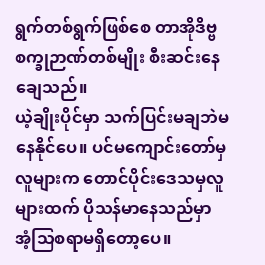ရွက်တစ်ရွက်ဖြစ်စေ တာအိုဒိဗ္ဗစက္ခုဉာဏ်တစ်မျိုး စီးဆင်းနေချေသည်။
ယဲ့ချိုးပိုင်မှာ သက်ပြင်းမချဘဲမနေနိုင်ပေ။ ပင်မကျောင်းတော်မှလူများက တောင်ပိုင်းဒေသမှလူများထက် ပိုသန်မာနေသည်မှာ အံ့သြစရာမရှိတော့ပေ။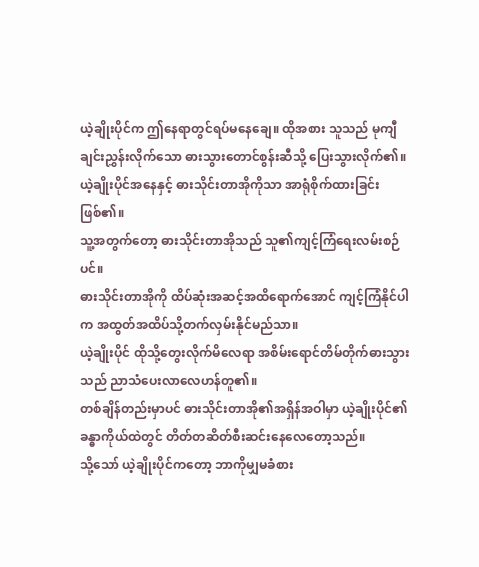ယဲ့ချိုးပိုင်က ဤနေရာတွင်ရပ်မနေချေ။ ထိုအစား သူသည် မုကျီချင်းညွှန်းလိုက်သော ဓားသွားတောင်စွန်းဆီသို့ ပြေးသွားလိုက်၏။
ယဲ့ချိုးပိုင်အနေနှင့် ဓားသိုင်းတာအိုကိုသာ အာရုံစိုက်ထားခြင်းဖြစ်၏။
သူ့အတွက်တော့ ဓားသိုင်းတာအိုသည် သူ၏ကျင့်ကြံရေးလမ်းစဉ်ပင်။
ဓားသိုင်းတာအိုကို ထိပ်ဆုံးအဆင့်အထိရောက်အောင် ကျင့်ကြံနိုင်ပါက အထွတ်အထိပ်သို့တက်လှမ်းနိုင်မည်သာ။
ယဲ့ချိုးပိုင် ထိုသို့တွေးလိုက်မိလေရာ အစိမ်းရောင်တိမ်တိုက်ဓားသွားသည် ညာသံပေးလာလေဟန်တူ၏။
တစ်ချိန်တည်းမှာပင် ဓားသိုင်းတာအို၏အရှိန်အဝါမှာ ယဲ့ချိုးပိုင်၏ခန္ဓာကိုယ်ထဲတွင် တိတ်တဆိတ်စီးဆင်းနေလေတော့သည်။
သို့သော် ယဲ့ချိုးပိုင်ကတော့ ဘာကိုမျှမခံစား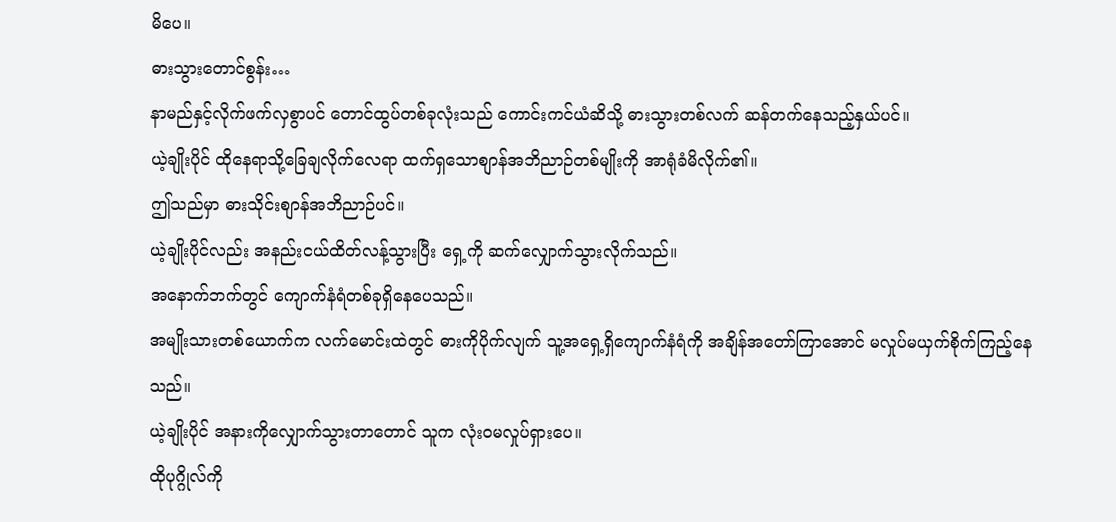မိပေ။
ဓားသွားတောင်စွန်း…
နာမည်နှင့်လိုက်ဖက်လှစွာပင် တောင်ထွပ်တစ်ခုလုံးသည် ကောင်းကင်ယံဆိသို့ ဓားသွားတစ်လက် ဆန်တက်နေသည့်နှယ်ပင်။
ယဲ့ချိုးပိုင် ထိုနေရာသို့ခြေချလိုက်လေရာ ထက်ရှသောစျာန်အဘိညာဉ်တစ်မျိုးကို အာရုံခံမိလိုက်၏။
ဤသည်မှာ ဓားသိုင်းစျာန်အဘိညာဉ်ပင်။
ယဲ့ချိုးပိုင်လည်း အနည်းငယ်ထိတ်လန့်သွားပြီး ရှေ့ကို ဆက်လျှောက်သွားလိုက်သည်။
အနောက်ဘက်တွင် ကျောက်နံရံတစ်ခုရှိနေပေသည်။
အမျိုးသားတစ်ယောက်က လက်မောင်းထဲတွင် ဓားကိုပိုက်လျက် သူ့အရှေ့ရှိကျောက်နံရံကို အချိန်အတော်ကြာအောင် မလှုပ်မယှက်စိုက်ကြည့်နေသည်။
ယဲ့ချိုးပိုင် အနားကိုလျှောက်သွားတာတောင် သူက လုံးဝမလှုပ်ရှားပေ။
ထိုပုဂ္ဂိုလ်ကို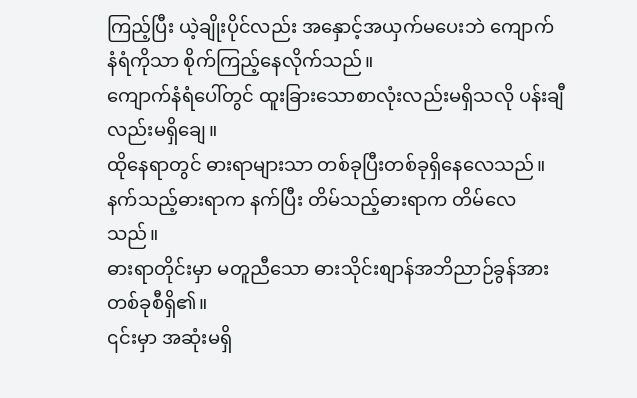ကြည့်ပြီး ယဲ့ချိုးပိုင်လည်း အနှောင့်အယှက်မပေးဘဲ ကျောက်နံရံကိုသာ စိုက်ကြည့်နေလိုက်သည်။
ကျောက်နံရံပေါ်တွင် ထူးခြားသောစာလုံးလည်းမရှိသလို ပန်းချီလည်းမရှိချေ။
ထိုနေရာတွင် ဓားရာများသာ တစ်ခုပြီးတစ်ခုရှိနေလေသည်။
နက်သည့်ဓားရာက နက်ပြီး တိမ်သည့်ဓားရာက တိမ်လေသည်။
ဓားရာတိုင်းမှာ မတူညီသော ဓားသိုင်းစျာန်အဘိညာဉ်ခွန်အားတစ်ခုစီရှိ၏။
၎င်းမှာ အဆုံးမရှိ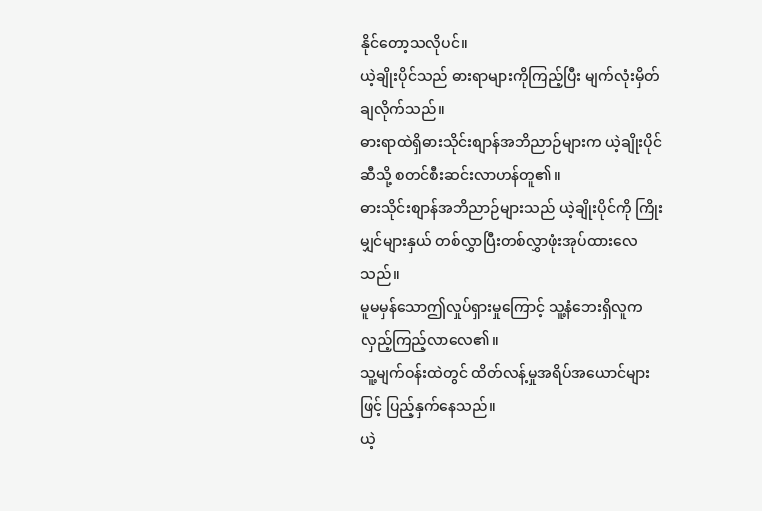နိုင်တော့သလိုပင်။
ယဲ့ချိုးပိုင်သည် ဓားရာများကိုကြည့်ပြီး မျက်လုံးမှိတ်ချလိုက်သည်။
ဓားရာထဲရှိဓားသိုင်းစျာန်အဘိညာဉ်များက ယဲ့ချိုးပိုင်ဆီသို့ စတင်စီးဆင်းလာဟန်တူ၏။
ဓားသိုင်းစျာန်အဘိညာဉ်များသည် ယဲ့ချိုးပိုင်ကို ကြိုးမျှင်များနှယ် တစ်လွှာပြီးတစ်လွှာဖုံးအုပ်ထားလေသည်။
မူမမှန်သောဤလှုပ်ရှားမှုကြောင့် သူ့နံဘေးရှိလူက လှည့်ကြည့်လာလေ၏။
သူ့မျက်ဝန်းထဲတွင် ထိတ်လန့်မှုအရိပ်အယောင်များဖြင့် ပြည့်နှက်နေသည်။
ယဲ့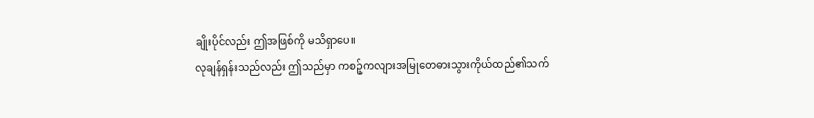ချိုးပိုင်လည်း ဤအဖြစ်ကို မသိရှာပေ။
လုချန်ရှန်းသည်လည်း ဤသည်မှာ ကစဉ့်ကလျားအမြုတေဓားသွားကိုယ်ထည်၏သက်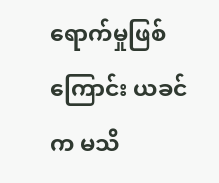ရောက်မှုဖြစ်ကြောင်း ယခင်က မသိ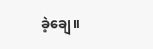ခဲ့ချေ။